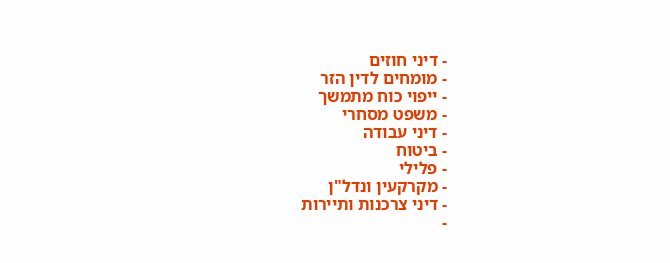- דיני חוזים
- מומחים לדין הזר
- ייפוי כוח מתמשך
- משפט מסחרי
- דיני עבודה
- ביטוח
- פלילי
- מקרקעין ונדל"ן
- דיני צרכנות ותיירות
-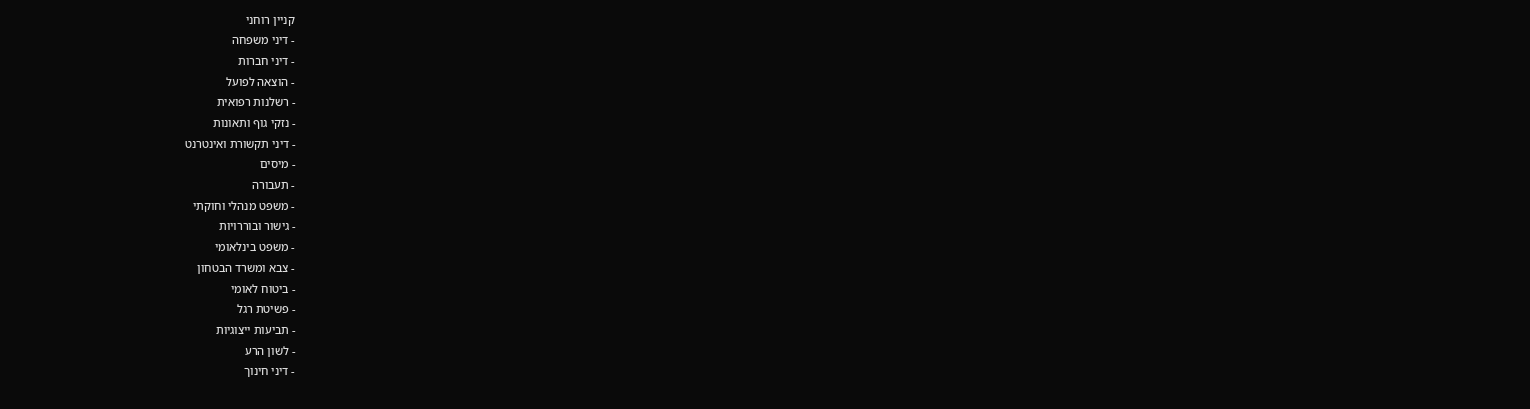קניין רוחני
- דיני משפחה
- דיני חברות
- הוצאה לפועל
- רשלנות רפואית
- נזקי גוף ותאונות
- דיני תקשורת ואינטרנט
- מיסים
- תעבורה
- משפט מנהלי וחוקתי
- גישור ובוררויות
- משפט בינלאומי
- צבא ומשרד הבטחון
- ביטוח לאומי
- פשיטת רגל
- תביעות ייצוגיות
- לשון הרע
- דיני חינוך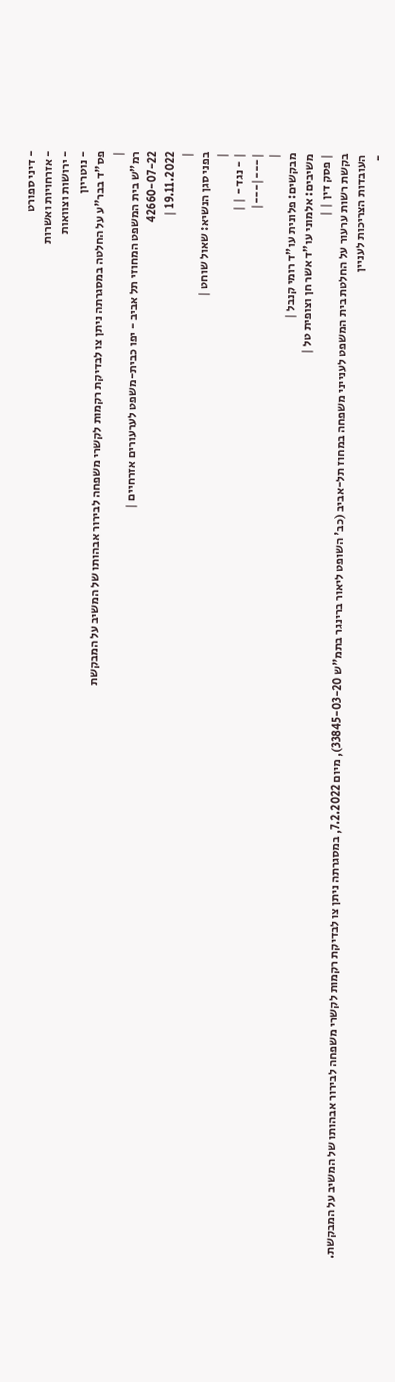- דיני ספורט
- אזרחויות ואשרות
- ירושות וצוואות
- נוטריון
פס"ד בבר"ע על החלטה במסגרתה ניתן צו לבדיקת רקמות לקשרי משפחה לבירור אבהותו של המשיב על המבקשת
|
רמ"ש בית המשפט המחוזי תל אביב - יפו כבית-משפט לערעורים אזרחיים |
42660-07-22
19.11.2022 |
|
בפני סגן הנשיא: שאול שוחט |
|
| - נגד - | |
|---|---|
|
מבקשים: פלונית עו"ד רומי קנבל |
משיבים: אלמוני עו"ד אשר חן וצופית טל |
| פסק דין | |
בקשת רשות ערעור על החלטת בית המשפט לענייני משפחה במחוז תל-אביב (כב' השופט ליאור ברינגר בתמ"ש 33845-03-20), מיום 7.2.2022, במסגרתה ניתן צו לבדיקת רקמות לקשרי משפחה לבירור אבהותו של המשיב על המבקשת.
העובדות הצריכות לעניין
-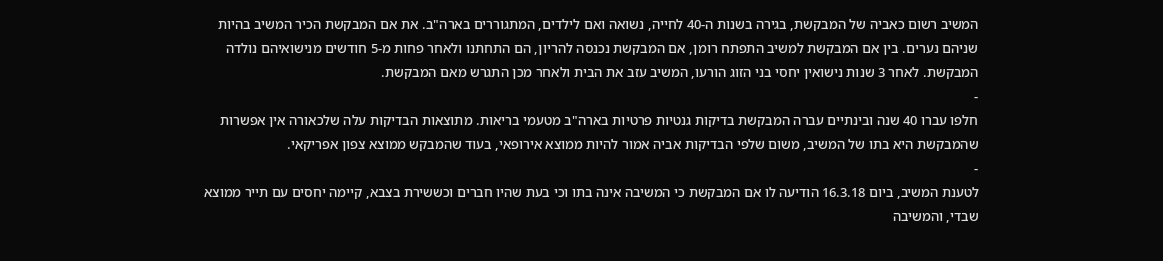המשיב רשום כאביה של המבקשת, בגירה בשנות ה-40 לחייה, נשואה ואם לילדים, המתגוררים בארה"ב. את אם המבקשת הכיר המשיב בהיות שניהם נערים. בין אם המבקשת למשיב התפתח רומן, אם המבקשת נכנסה להריון, הם התחתנו ולאחר פחות מ-5 חודשים מנישואיהם נולדה המבקשת. לאחר 3 שנות נישואין יחסי בני הזוג הורעו, המשיב עזב את הבית ולאחר מכן התגרש מאם המבקשת.
-
חלפו עברו 40 שנה ובינתיים עברה המבקשת בדיקות גנטיות פרטיות בארה"ב מטעמי בריאות. מתוצאות הבדיקות עלה שלכאורה אין אפשרות שהמבקשת היא בתו של המשיב, משום שלפי הבדיקות אביה אמור להיות ממוצא אירופאי, בעוד שהמבקש ממוצא צפון אפריקאי.
-
לטענת המשיב, ביום 16.3.18 הודיעה לו אם המבקשת כי המשיבה אינה בתו וכי בעת שהיו חברים וכששירת בצבא, קיימה יחסים עם תייר ממוצא שבדי, והמשיבה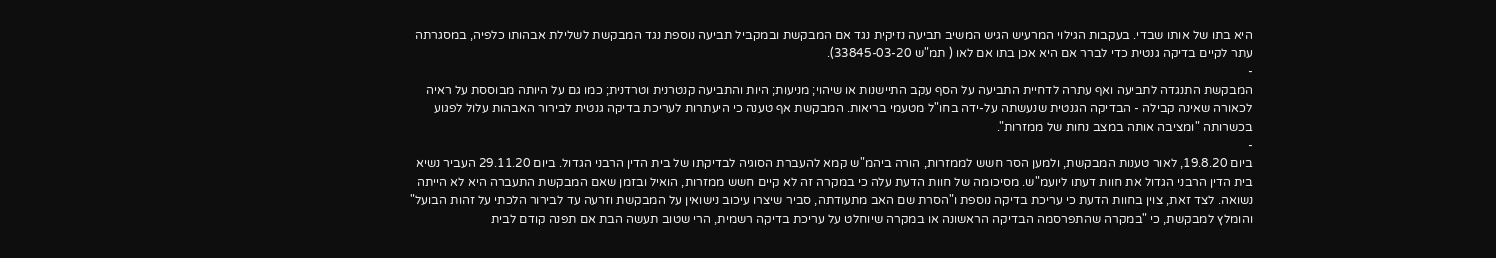היא בתו של אותו שבדי. בעקבות הגילוי המרעיש הגיש המשיב תביעה נזיקית נגד אם המבקשת ובמקביל תביעה נוספת נגד המבקשת לשלילת אבהותו כלפיה, במסגרתה עתר לקיים בדיקה גנטית כדי לברר אם היא אכן בתו אם לאו ( תמ"ש 33845-03-20).
-
המבקשת התנגדה לתביעה ואף עתרה לדחיית התביעה על הסף עקב התיישנות או שיהוי; מניעות; היות והתביעה קנטרנית וטרדנית; כמו גם על היותה מבוססת על ראיה לכאורה שאינה קבילה - הבדיקה הגנטית שנעשתה על-ידה בחו"ל מטעמי בריאות. המבקשת אף טענה כי היעתרות לעריכת בדיקה גנטית לבירור האבהות עלול לפגוע בכשרותה "ומציבה אותה במצב נחות של ממזרות".
-
ביום 19.8.20, לאור טענות המבקשת, ולמען הסר חשש לממזרות, הורה ביהמ"ש קמא להעברת הסוגיה לבדיקתו של בית הדין הרבני הגדול. ביום 29.11.20 העביר נשיא בית הדין הרבני הגדול את חוות דעתו ליועמ"ש. מסיכומה של חוות הדעת עלה כי במקרה זה לא קיים חשש ממזרות, הואיל ובזמן שאם המבקשת התעברה היא לא הייתה נשואה. לצד זאת, צוין בחוות הדעת כי עריכת בדיקה נוספת ו"הסרת שם האב מתעודתה, סביר שיצרו עיכוב נישואין על המבקשת וזרעה עד לבירור הלכתי על זהות הבועל" והומלץ למבקשת, כי "במקרה שהתפרסמה הבדיקה הראשונה או במקרה שיוחלט על עריכת בדיקה רשמית, הרי שטוב תעשה הבת אם תפנה קודם לבית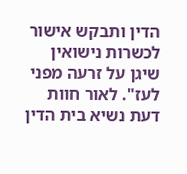הדין ותבקש אישור לכשרות נישואין שיגן על זרעה מפני לעז". לאור חוות דעת נשיא בית הדין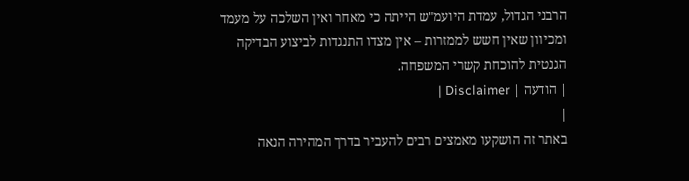הרבני הגדול, עמדת היועמ"ש הייתה כי מאחר ואין השלכה על מעמד ומכיוון שאין חשש לממזרות – אין מצדו התנגדות לביצוע הבדיקה הגנטית להוכחת קשרי המשפחה.
| הודעה | Disclaimer |
|
באתר זה הושקעו מאמצים רבים להעביר בדרך המהירה הנאה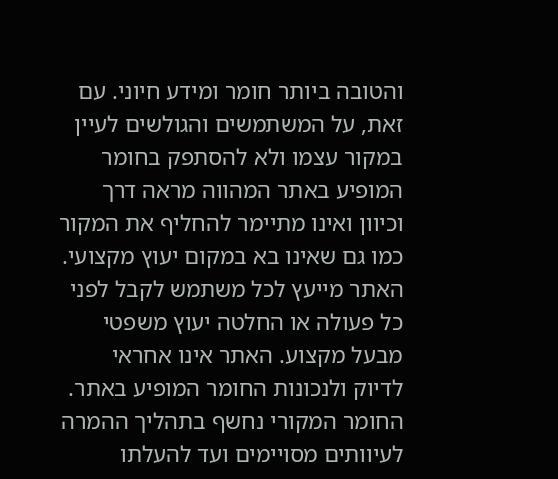והטובה ביותר חומר ומידע חיוני. עם זאת, על המשתמשים והגולשים לעיין במקור עצמו ולא להסתפק בחומר המופיע באתר המהווה מראה דרך וכיוון ואינו מתיימר להחליף את המקור כמו גם שאינו בא במקום יעוץ מקצועי. האתר מייעץ לכל משתמש לקבל לפני כל פעולה או החלטה יעוץ משפטי מבעל מקצוע. האתר אינו אחראי לדיוק ולנכונות החומר המופיע באתר. החומר המקורי נחשף בתהליך ההמרה לעיוותים מסויימים ועד להעלתו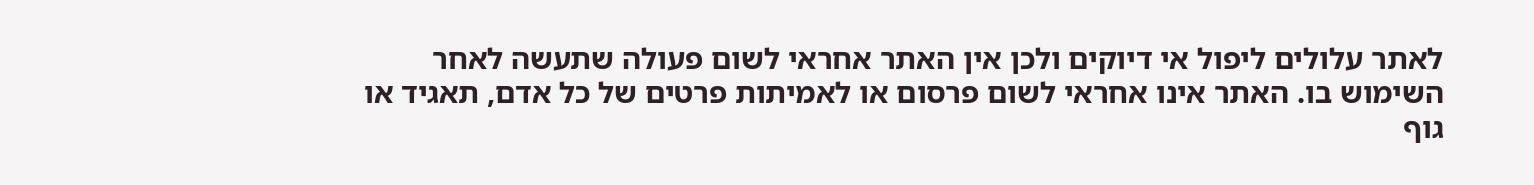לאתר עלולים ליפול אי דיוקים ולכן אין האתר אחראי לשום פעולה שתעשה לאחר השימוש בו. האתר אינו אחראי לשום פרסום או לאמיתות פרטים של כל אדם, תאגיד או גוף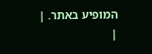המופיע באתר. |
|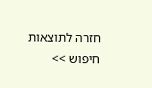חזרה לתוצאות חיפוש >>